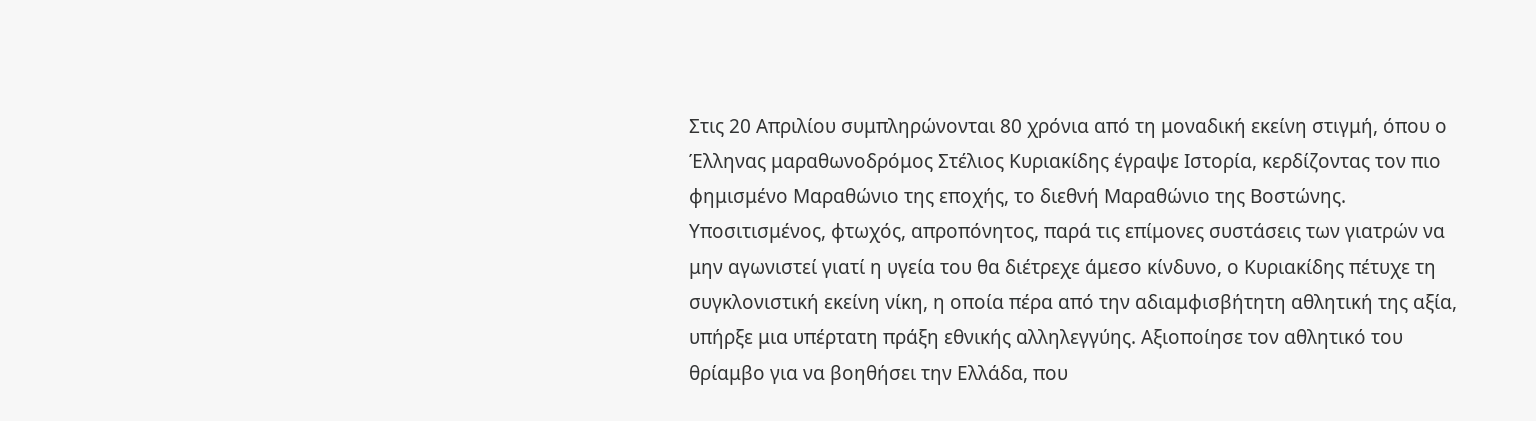Στις 20 Απριλίου συμπληρώνονται 80 χρόνια από τη μοναδική εκείνη στιγμή, όπου ο Έλληνας μαραθωνοδρόμος Στέλιος Κυριακίδης έγραψε Ιστορία, κερδίζοντας τον πιο φημισμένο Μαραθώνιο της εποχής, το διεθνή Μαραθώνιο της Βοστώνης. Υποσιτισμένος, φτωχός, απροπόνητος, παρά τις επίμονες συστάσεις των γιατρών να μην αγωνιστεί γιατί η υγεία του θα διέτρεχε άμεσο κίνδυνο, ο Κυριακίδης πέτυχε τη συγκλονιστική εκείνη νίκη, η οποία πέρα από την αδιαμφισβήτητη αθλητική της αξία, υπήρξε μια υπέρτατη πράξη εθνικής αλληλεγγύης. Αξιοποίησε τον αθλητικό του θρίαμβο για να βοηθήσει την Ελλάδα, που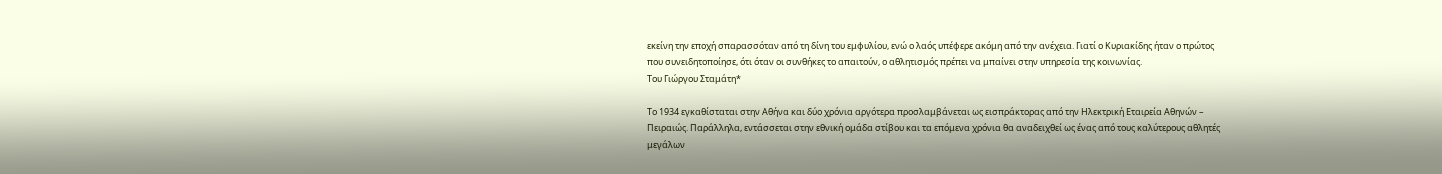εκείνη την εποχή σπαρασσόταν από τη δίνη του εμφυλίου, ενώ ο λαός υπέφερε ακόμη από την ανέχεια. Γιατί ο Κυριακίδης ήταν ο πρώτος που συνειδητοποίησε, ότι όταν οι συνθήκες το απαιτούν, ο αθλητισμός πρέπει να μπαίνει στην υπηρεσία της κοινωνίας.
Του Γιώργου Σταμάτη*

Το 1934 εγκαθίσταται στην Αθήνα και δύο χρόνια αργότερα προσλαμβάνεται ως εισπράκτορας από την Ηλεκτρική Εταιρεία Αθηνών – Πειραιώς. Παράλληλα, εντάσσεται στην εθνική ομάδα στίβου και τα επόμενα χρόνια θα αναδειχθεί ως ένας από τους καλύτερους αθλητές μεγάλων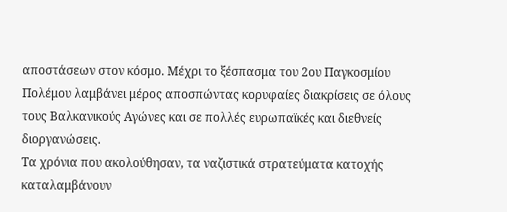αποστάσεων στον κόσμο. Μέχρι το ξέσπασμα του 2ου Παγκοσμίου Πολέμου λαμβάνει μέρος αποσπώντας κορυφαίες διακρίσεις σε όλους τους Βαλκανικούς Αγώνες και σε πολλές ευρωπαϊκές και διεθνείς διοργανώσεις.
Τα χρόνια που ακολούθησαν, τα ναζιστικά στρατεύματα κατοχής καταλαμβάνουν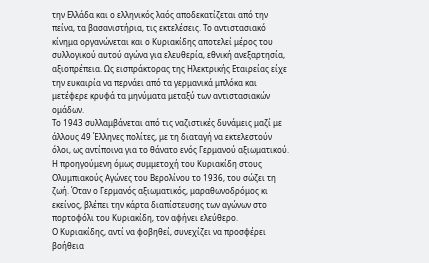την Ελλάδα και ο ελληνικός λαός αποδεκατίζεται από την πείνα, τα βασανιστήρια, τις εκτελέσεις. Το αντιστασιακό κίνημα οργανώνεται και ο Κυριακίδης αποτελεί μέρος του συλλογικού αυτού αγώνα για ελευθερία, εθνική ανεξαρτησία, αξιοπρέπεια. Ως εισπράκτορας της Ηλεκτρικής Εταιρείας είχε την ευκαιρία να περνάει από τα γερμανικά μπλόκα και μετέφερε κρυφά τα μηνύματα μεταξύ των αντιστασιακών ομάδων.
Το 1943 συλλαμβάνεται από τις ναζιστικές δυνάμεις μαζί με άλλους 49 Έλληνες πολίτες, με τη διαταγή να εκτελεστούν όλοι, ως αντίποινα για το θάνατο ενός Γερμανού αξιωματικού. Η προηγούμενη όμως συμμετοχή του Κυριακίδη στους Ολυμπιακούς Αγώνες του Βερολίνου το 1936, του σώζει τη ζωή. Όταν ο Γερμανός αξιωματικός, μαραθωνοδρόμος κι εκείνος, βλέπει την κάρτα διαπίστευσης των αγώνων στο πορτοφόλι του Κυριακίδη, τον αφήνει ελεύθερο.
Ο Κυριακίδης, αντί να φοβηθεί, συνεχίζει να προσφέρει βοήθεια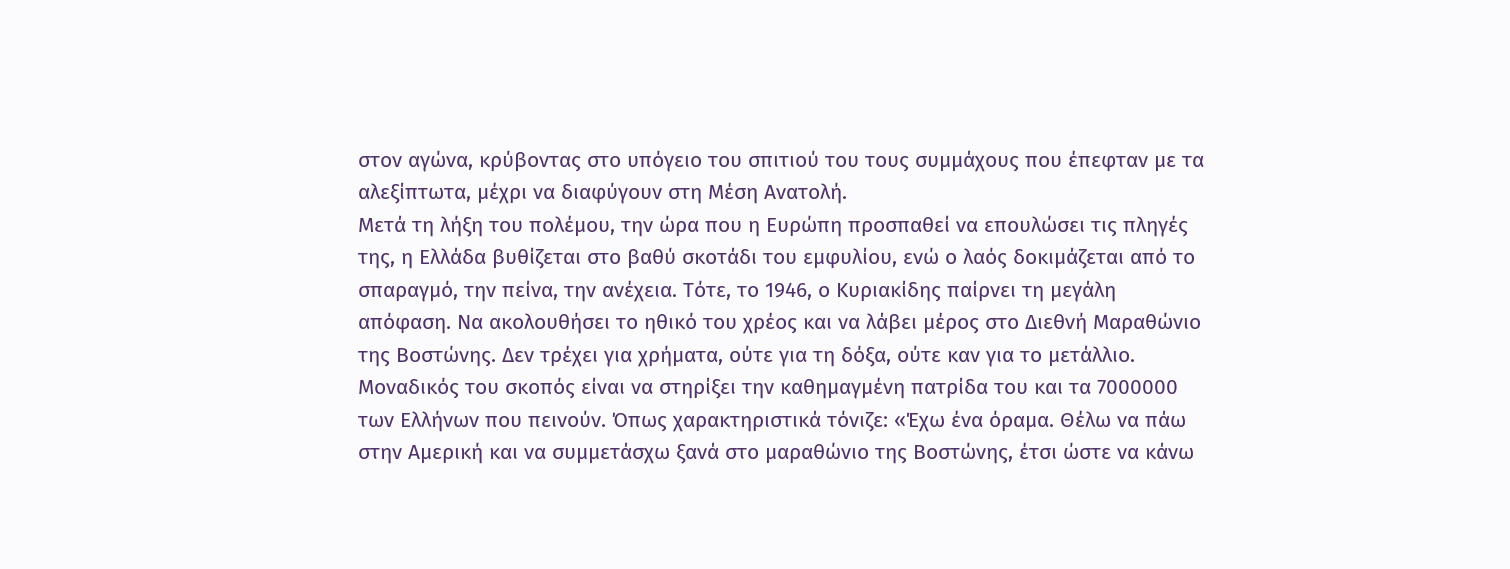στον αγώνα, κρύβοντας στο υπόγειο του σπιτιού του τους συμμάχους που έπεφταν με τα αλεξίπτωτα, μέχρι να διαφύγουν στη Μέση Ανατολή.
Μετά τη λήξη του πολέμου, την ώρα που η Ευρώπη προσπαθεί να επουλώσει τις πληγές της, η Ελλάδα βυθίζεται στο βαθύ σκοτάδι του εμφυλίου, ενώ ο λαός δοκιμάζεται από το σπαραγμό, την πείνα, την ανέχεια. Τότε, το 1946, ο Κυριακίδης παίρνει τη μεγάλη απόφαση. Να ακολουθήσει το ηθικό του χρέος και να λάβει μέρος στο Διεθνή Μαραθώνιο της Βοστώνης. Δεν τρέχει για χρήματα, ούτε για τη δόξα, ούτε καν για το μετάλλιο. Μοναδικός του σκοπός είναι να στηρίξει την καθημαγμένη πατρίδα του και τα 7000000 των Ελλήνων που πεινούν. Όπως χαρακτηριστικά τόνιζε: «Έχω ένα όραμα. Θέλω να πάω στην Αμερική και να συμμετάσχω ξανά στο μαραθώνιο της Βοστώνης, έτσι ώστε να κάνω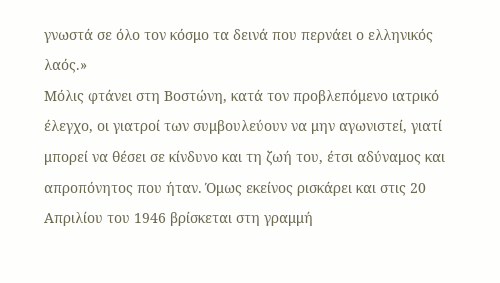γνωστά σε όλο τον κόσμο τα δεινά που περνάει ο ελληνικός λαός.»
Μόλις φτάνει στη Βοστώνη, κατά τον προβλεπόμενο ιατρικό έλεγχο, οι γιατροί των συμβουλεύουν να μην αγωνιστεί, γιατί μπορεί να θέσει σε κίνδυνο και τη ζωή του, έτσι αδύναμος και απροπόνητος που ήταν. Όμως εκείνος ρισκάρει και στις 20 Απριλίου του 1946 βρίσκεται στη γραμμή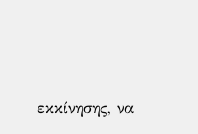εκκίνησης, να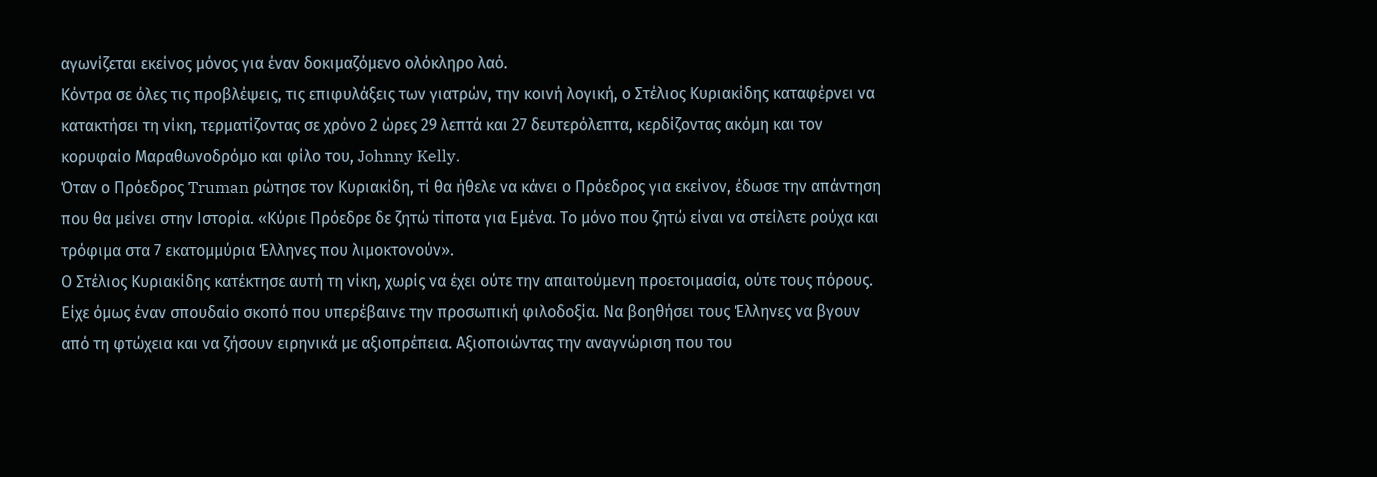αγωνίζεται εκείνος μόνος για έναν δοκιμαζόμενο ολόκληρο λαό.
Κόντρα σε όλες τις προβλέψεις, τις επιφυλάξεις των γιατρών, την κοινή λογική, ο Στέλιος Κυριακίδης καταφέρνει να κατακτήσει τη νίκη, τερματίζοντας σε χρόνο 2 ώρες 29 λεπτά και 27 δευτερόλεπτα, κερδίζοντας ακόμη και τον κορυφαίο Μαραθωνοδρόμο και φίλο του, Johnny Kelly.
Όταν ο Πρόεδρος Truman ρώτησε τον Κυριακίδη, τί θα ήθελε να κάνει ο Πρόεδρος για εκείνον, έδωσε την απάντηση που θα μείνει στην Ιστορία. «Κύριε Πρόεδρε δε ζητώ τίποτα για Εμένα. Το μόνο που ζητώ είναι να στείλετε ρούχα και τρόφιμα στα 7 εκατομμύρια Έλληνες που λιμοκτονούν».
Ο Στέλιος Κυριακίδης κατέκτησε αυτή τη νίκη, χωρίς να έχει ούτε την απαιτούμενη προετοιμασία, ούτε τους πόρους. Είχε όμως έναν σπουδαίο σκοπό που υπερέβαινε την προσωπική φιλοδοξία. Να βοηθήσει τους Έλληνες να βγουν από τη φτώχεια και να ζήσουν ειρηνικά με αξιοπρέπεια. Αξιοποιώντας την αναγνώριση που του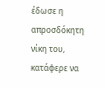έδωσε η απροσδόκητη νίκη του, κατάφερε να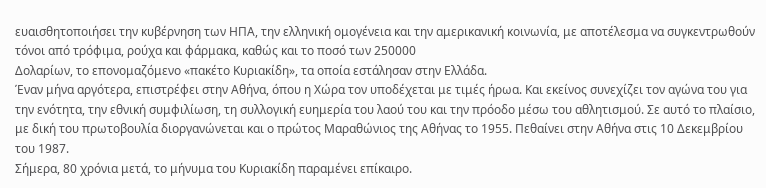ευαισθητοποιήσει την κυβέρνηση των ΗΠΑ, την ελληνική ομογένεια και την αμερικανική κοινωνία, με αποτέλεσμα να συγκεντρωθούν τόνοι από τρόφιμα, ρούχα και φάρμακα, καθώς και το ποσό των 250000
Δολαρίων, το επονομαζόμενο «πακέτο Κυριακίδη», τα οποία εστάλησαν στην Ελλάδα.
Έναν μήνα αργότερα, επιστρέφει στην Αθήνα, όπου η Χώρα τον υποδέχεται με τιμές ήρωα. Και εκείνος συνεχίζει τον αγώνα του για την ενότητα, την εθνική συμφιλίωση, τη συλλογική ευημερία του λαού του και την πρόοδο μέσω του αθλητισμού. Σε αυτό το πλαίσιο, με δική του πρωτοβουλία διοργανώνεται και ο πρώτος Μαραθώνιος της Αθήνας το 1955. Πεθαίνει στην Αθήνα στις 10 Δεκεμβρίου του 1987.
Σήμερα, 80 χρόνια μετά, το μήνυμα του Κυριακίδη παραμένει επίκαιρο.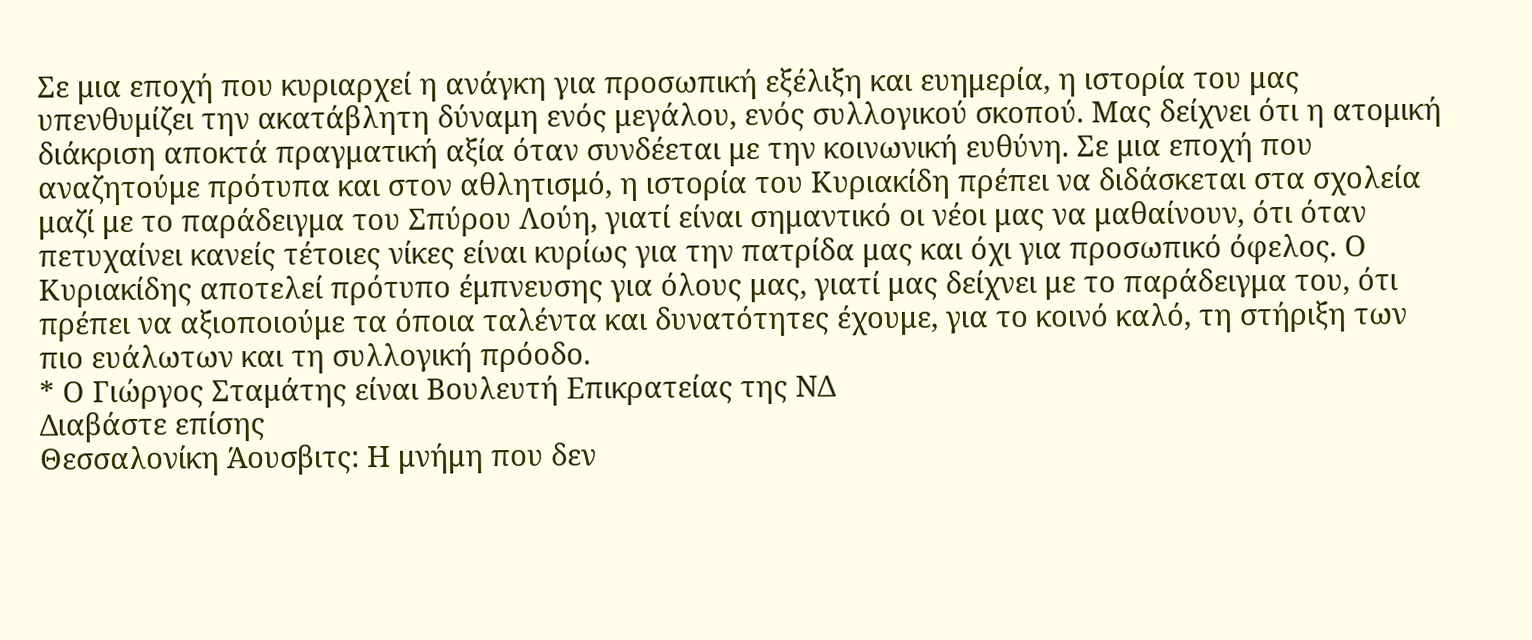Σε μια εποχή που κυριαρχεί η ανάγκη για προσωπική εξέλιξη και ευημερία, η ιστορία του μας υπενθυμίζει την ακατάβλητη δύναμη ενός μεγάλου, ενός συλλογικού σκοπού. Μας δείχνει ότι η ατομική διάκριση αποκτά πραγματική αξία όταν συνδέεται με την κοινωνική ευθύνη. Σε μια εποχή που αναζητούμε πρότυπα και στον αθλητισμό, η ιστορία του Κυριακίδη πρέπει να διδάσκεται στα σχολεία μαζί με το παράδειγμα του Σπύρου Λούη, γιατί είναι σημαντικό οι νέοι μας να μαθαίνουν, ότι όταν πετυχαίνει κανείς τέτοιες νίκες είναι κυρίως για την πατρίδα μας και όχι για προσωπικό όφελος. Ο Κυριακίδης αποτελεί πρότυπο έμπνευσης για όλους μας, γιατί μας δείχνει με το παράδειγμα του, ότι πρέπει να αξιοποιούμε τα όποια ταλέντα και δυνατότητες έχουμε, για το κοινό καλό, τη στήριξη των πιο ευάλωτων και τη συλλογική πρόοδο.
* Ο Γιώργος Σταμάτης είναι Βουλευτή Επικρατείας της ΝΔ
Διαβάστε επίσης
Θεσσαλονίκη Άουσβιτς: Η μνήμη που δεν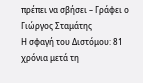πρέπει να σβήσει – Γράφει ο Γιώργος Σταμάτης
Η σφαγή του Διστόμου: 81 χρόνια μετά τη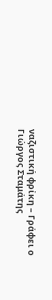ναζιστική φρίκη – Γράφει ο Γιώργος Σταμάτης